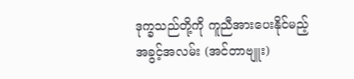ဒုက္ခသည်တို့ကို ကူညီအားပေးနိုင်မည့် အခွင့်အလမ်း (အင်တာဗျူး)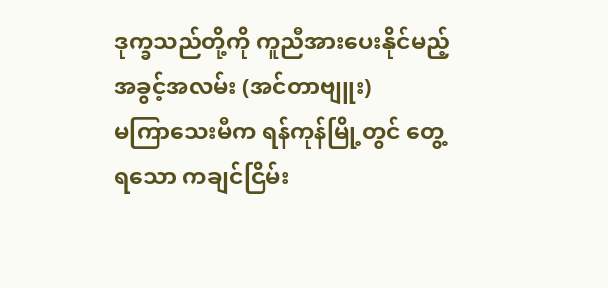ဒုက္ခသည်တို့ကို ကူညီအားပေးနိုင်မည့် အခွင့်အလမ်း (အင်တာဗျူး)
မကြာသေးမီက ရန်ကုန်မြို့တွင် တွေ့ရသော ကချင်ငြိမ်း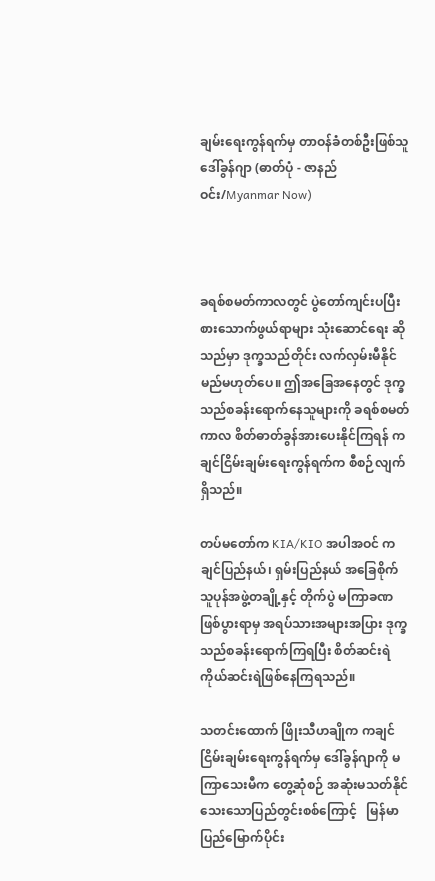ချမ်းရေးကွန်ရက်မှ တာဝန်ခံတစ်ဦးဖြစ်သူ ဒေါ်ခွန်ဂျာ (ဓာတ်ပုံ - ဇာနည်ဝင်း/Myanmar Now)



ခရစ်စမတ်ကာလတွင် ပွဲတော်ကျင်းပပြီး စားသောက်ဖွယ်ရာများ သုံးဆောင်ရေး ဆိုသည်မှာ ဒုက္ခသည်တိုင်း လက်လှမ်းမီနိုင်မည်မဟုတ်ပေ။ ဤအခြေအနေတွင် ဒုက္ခသည်စခန်းရောက်နေသူများကို ခရစ်စမတ်ကာလ စိတ်ဓာတ်ခွန်အားပေးနိုင်ကြရန် ကချင်ငြိမ်းချမ်းရေးကွန်ရက်က စီစဉ်လျက်ရှိသည်။

တပ်မတော်က KIA/KIO အပါအဝင် ကချင်ပြည်နယ်၊ ရှမ်းပြည်နယ် အခြေစိုက် သူပုန်အဖွဲ့တချို့နှင့် တိုက်ပွဲ မကြာခဏ ဖြစ်ပွားရာမှ အရပ်သားအများအပြား ဒုက္ခသည်စခန်းရောက်ကြရပြီး စိတ်ဆင်းရဲ ကိုယ်ဆင်းရဲဖြစ်နေကြရသည်။

သတင်းထောက် ဖြိုးသီဟချိုက ကချင်ငြိမ်းချမ်းရေးကွန်ရက်မှ ဒေါ်ခွန်ဂျာကို မကြာသေးမီက တွေ့ဆုံစဉ် အဆုံးမသတ်နိုင်သေးသောပြည်တွင်းစစ်ကြောင့်   မြန်မာပြည်မြောက်ပိုင်း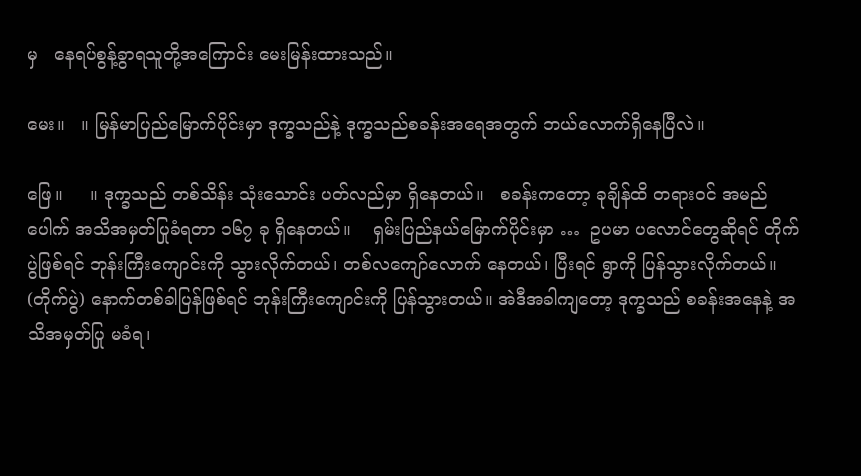မှ   နေရပ်စွန့်ခွာရသူတို့အကြောင်း မေးမြန်းထားသည်။

မေး။   ။ မြန်မာပြည်မြောက်ပိုင်းမှာ ဒုက္ခသည်နဲ့ ဒုက္ခသည်စခန်းအရေအတွက် ဘယ်လောက်ရှိနေပြီလဲ။

ဖြေ။     ။ ဒုက္ခသည် တစ်သိန်း သုံးသောင်း ပတ်လည်မှာ ရှိနေတယ်။   စခန်းကတော့ ခုချိန်ထိ တရားဝင် အမည်ပေါက် အသိအမှတ်ပြုခံရတာ ၁၆၇ ခု ရှိနေတယ်။    ရှမ်းပြည်နယ်မြောက်ပိုင်းမှာ …  ဥပမာ ပလောင်တွေဆိုရင် တိုက်ပွဲဖြစ်ရင် ဘုန်းကြီးကျောင်းကို သွားလိုက်တယ်၊ တစ်လကျော်လောက် နေတယ်၊ ပြီးရင် ရွာကို ပြန်သွားလိုက်တယ်။ (တိုက်ပွဲ) နောက်တစ်ခါပြန်ဖြစ်ရင် ဘုန်းကြီးကျောင်းကို ပြန်သွားတယ်။ အဲဒီအခါကျတော့ ဒုက္ခသည် စခန်းအနေနဲ့ အသိအမှတ်ပြု မခံရ၊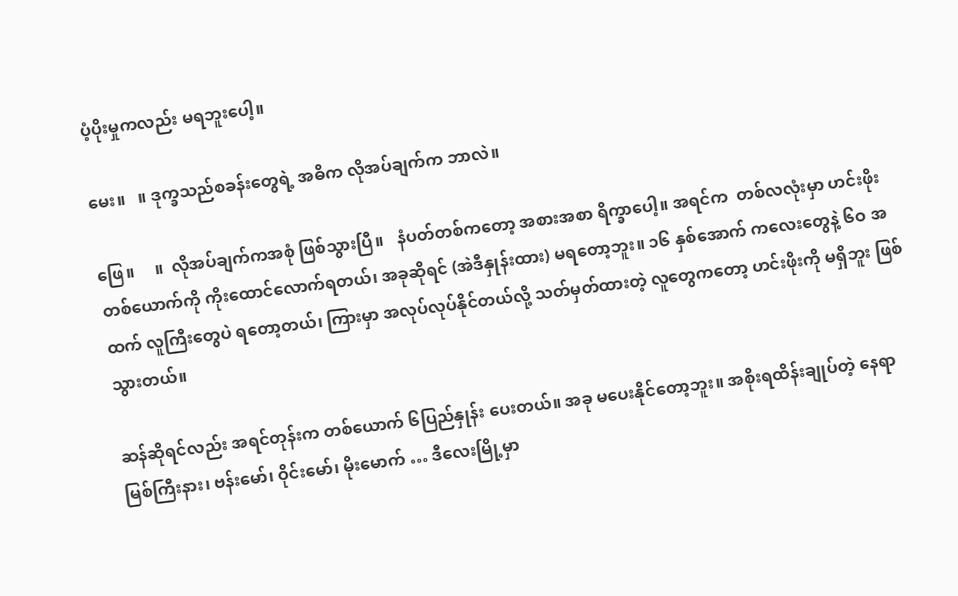ပံ့ပိုးမှုကလည်း မရဘူးပေါ့။

မေး။   ။ ဒုက္ခသည်စခန်းတွေရဲ့ အဓိက လိုအပ်ချက်က ဘာလဲ။

ဖြေ။     ။  လိုအပ်ချက်ကအစုံ ဖြစ်သွားပြီ။   နံပတ်တစ်ကတော့ အစားအစာ ရိက္ခာပေါ့။ အရင်က  တစ်လလုံးမှာ ဟင်းဖိုး တစ်ယောက်ကို ကိုးထောင်လောက်ရတယ်၊ အခုဆိုရင် (အဲဒီနှုန်းထား) မရတော့ဘူး။ ၁၆ နှစ်အောက် ကလေးတွေနဲ့ ၆ဝ အထက် လူကြီးတွေပဲ ရတော့တယ်၊ ကြားမှာ အလုပ်လုပ်နိုင်တယ်လို့ သတ်မှတ်ထားတဲ့ လူတွေကတော့ ဟင်းဖိုးကို မရှိဘူး ဖြစ်သွားတယ်။

ဆန်ဆိုရင်လည်း အရင်တုန်းက တစ်ယောက် ၆ပြည်နှုန်း ပေးတယ်။ အခု မပေးနိုင်တော့ဘူး။ အစိုးရထိန်းချုပ်တဲ့ နေရာ မြစ်ကြီးနား၊ ဗန်းမော်၊ ဝိုင်းမော်၊ မိုးမောက် … ဒီလေးမြို့မှာ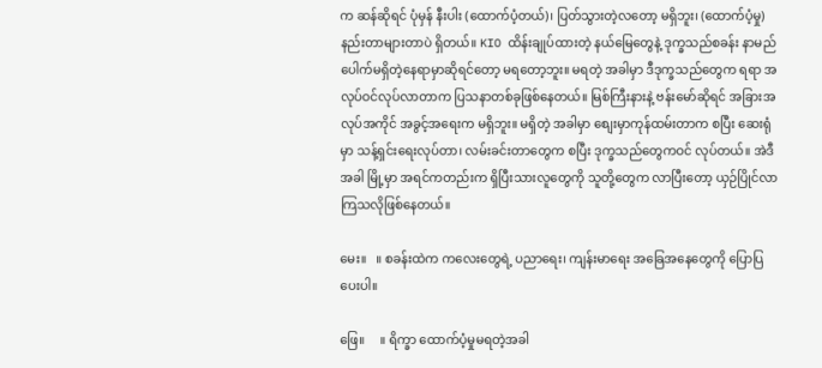က ဆန်ဆိုရင် ပုံမှန် နီးပါး (ထောက်ပံ့တယ်)၊ ပြတ်သွားတဲ့လတော့ မရှိဘူး၊ (ထောက်ပံ့မှု)  နည်းတာများတာပဲ ရှိတယ်။ KIO ထိန်းချုပ်ထားတဲ့ နယ်မြေတွေနဲ့ ဒုက္ခသည်စခန်း နာမည်ပေါက်မရှိတဲ့နေရာမှာဆိုရင်တော့ မရတော့ဘူး။ မရတဲ့ အခါမှာ ဒီဒုက္ခသည်တွေက ရရာ အလုပ်ဝင်လုပ်လာတာက ပြသနာတစ်ခုဖြစ်နေတယ်။ မြစ်ကြီးနားနဲ့ ဗန်းမော်ဆိုရင် အခြားအလုပ်အကိုင် အခွင့်အရေးက မရှိဘူး။ မရှိတဲ့ အခါမှာ စျေးမှာကုန်ထမ်းတာက စပြီး ဆေးရုံမှာ သန့်ရှင်းရေးလုပ်တာ၊ လမ်းခင်းတာတွေက စပြီး ဒုက္ခသည်တွေကဝင် လုပ်တယ်။ အဲဒီအခါ မြို့မှာ အရင်ကတည်းက ရှိပြီးသားလူတွေကို သူတို့တွေက လာပြီးတော့ ယှဉ်ပြိုင်လာကြသလိုဖြစ်နေတယ်။

မေး။   ။ စခန်းထဲက ကလေးတွေရဲ့ ပညာရေး၊ ကျန်းမာရေး အခြေအနေတွေကို ပြောပြပေးပါ။

ဖြေ။     ။ ရိက္ခာ ထောက်ပံ့မှုမရတဲ့အခါ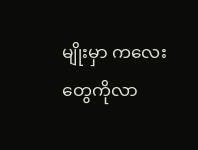မျိုးမှာ ကလေးတွေကိုလာ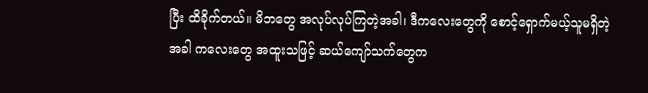ပြီး ထိခိုက်တယ်။ မိဘတွေ အလုပ်လုပ်ကြတဲ့အခါ၊ ဒီကလေးတွေကို စောင့်ရှောက်မယ့်သူမရှိတဲ့အခါ ကလေးတွေ အထူးသဖြင့် ဆယ်ကျော်သက်တွေက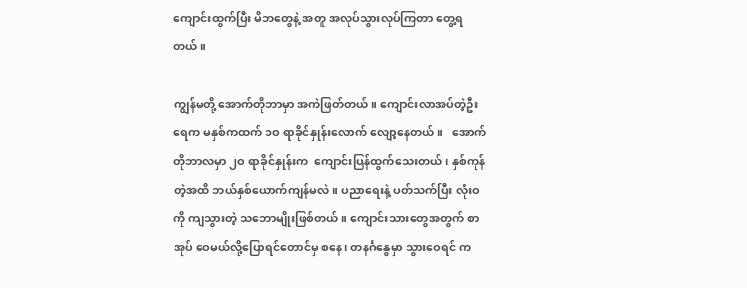ကျောင်းထွက်ပြီး မိဘတွေနဲ့ အတူ အလုပ်သွားလုပ်ကြတာ တွေ့ရတယ်။

ကျွန်မတို့ အောက်တိုဘာမှာ အကဲဖြတ်တယ်။ ကျောင်းလာအပ်တဲ့ဦးရေက မနှစ်ကထက် ၁ဝ ရာခိုင်နှုန်းလောက် လျော့နေတယ်။   အောက်တိုဘာလမှာ ၂ဝ ရာခိုင်နှုန်းက  ကျောင်းပြန်ထွက်သေးတယ်၊ နှစ်ကုန်တဲ့အထိ ဘယ်နှစ်ယောက်ကျန်မလဲ။ ပညာရေးနဲ့ ပတ်သက်ပြီး လုံးဝကို ကျသွားတဲ့ သဘောမျိုးဖြစ်တယ်။ ကျောင်းသားတွေအတွက် စာအုပ် ဝေမယ်လို့ပြောရင်တောင်မှ စနေ၊ တနင်္ဂနွေမှာ သွားဝေရင် က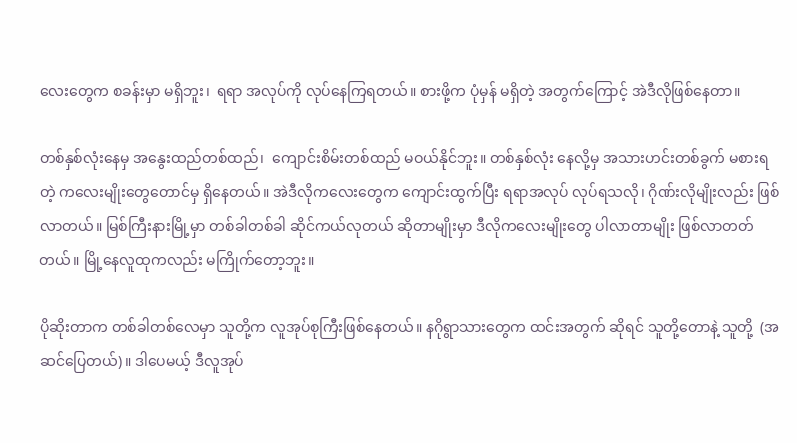လေးတွေက စခန်းမှာ မရှိဘူး၊  ရရာ အလုပ်ကို လုပ်နေကြရတယ်။ စားဖို့က ပုံမှန် မရှိတဲ့ အတွက်ကြောင့် အဲဒီလိုဖြစ်နေတာ။

တစ်နှစ်လုံးနေမှ အနွေးထည်တစ်ထည်၊  ကျောင်းစိမ်းတစ်ထည် မဝယ်နိုင်ဘူး။ တစ်နှစ်လုံး နေလို့မှ အသားဟင်းတစ်ခွက် မစားရတဲ့ ကလေးမျိုးတွေတောင်မှ ရှိနေတယ်။ အဲဒီလိုကလေးတွေက ကျောင်းထွက်ပြီး ရရာအလုပ် လုပ်ရသလို၊ ဂိုဏ်းလိုမျိုးလည်း ဖြစ်လာတယ်။ မြစ်ကြီးနားမြို့မှာ တစ်ခါတစ်ခါ ဆိုင်ကယ်လုတယ် ဆိုတာမျိုးမှာ ဒီလိုကလေးမျိုးတွေ ပါလာတာမျိုး ဖြစ်လာတတ်တယ်။ မြို့နေလူထုကလည်း မကြိုက်တော့ဘူး။

ပိုဆိုးတာက တစ်ခါတစ်လေမှာ သူတို့က လူအုပ်စုကြီးဖြစ်နေတယ်။ နဂိုရွာသားတွေက ထင်းအတွက် ဆိုရင် သူတို့တောနဲ့ သူတို့  (အဆင်ပြေတယ်)။ ဒါပေမယ့် ဒီလူအုပ်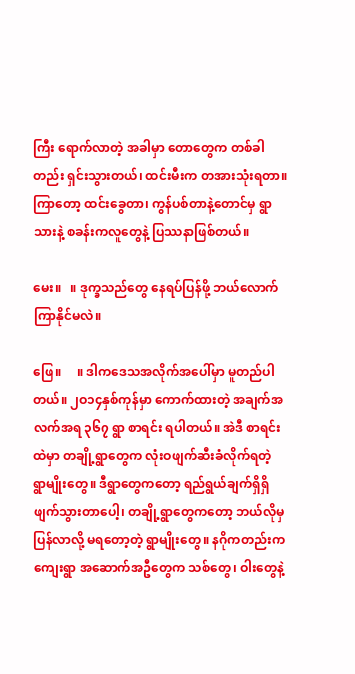ကြီး ရောက်လာတဲ့ အခါမှာ တောတွေက တစ်ခါတည်း ရှင်းသွားတယ်၊ ထင်းမီးက တအားသုံးရတာ။ ကြာတော့ ထင်းခွေတာ၊ ကွန်ပစ်တာနဲ့တောင်မှ ရွာသားနဲ့ စခန်းကလူတွေနဲ့ ပြဿနာဖြစ်တယ်။

မေး။   ။ ဒုက္ခသည်တွေ နေရပ်ပြန်ဖို့ ဘယ်လောက်ကြာနိုင်မလဲ။

ဖြေ။     ။ ဒါကဒေသအလိုက်အပေါ်မှာ မူတည်ပါတယ်။ ၂ဝ၁၄နှစ်ကုန်မှာ ကောက်ထားတဲ့ အချက်အလက်အရ ၃၆၇ ရွာ စာရင်း ရပါတယ်။ အဲဒီ စာရင်းထဲမှာ တချို့ရွာတွေက လုံးဝဖျက်ဆီးခံလိုက်ရတဲ့ ရွာမျိုးတွေ။ ဒီရွာတွေကတော့ ရည်ရွယ်ချက်ရှိရှိ ဖျက်သွားတာပေါ့၊ တချို့ရွာတွေကတော့ ဘယ်လိုမှ ပြန်လာလို့ မရတော့တဲ့ ရွာမျိုးတွေ။ နဂိုကတည်းက ကျေးရွာ အဆောက်အဦတွေက သစ်တွေ၊ ဝါးတွေနဲ့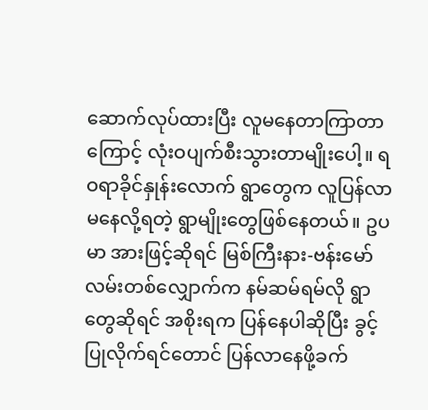ဆောက်လုပ်ထားပြီး လူမနေတာကြာတာကြောင့် လုံးဝပျက်စီးသွားတာမျိုးပေါ့။ ရဝရာခိုင်နှုန်းလောက် ရွာတွေက လူပြန်လာမနေလို့ရတဲ့ ရွာမျိုးတွေဖြစ်နေတယ်။ ဥပမာ အားဖြင့်ဆိုရင် မြစ်ကြီးနား-ဗန်းမော်လမ်းတစ်လျှောက်က နမ်ဆမ်ရမ်လို ရွာတွေဆိုရင် အစိုးရက ပြန်နေပါဆိုပြီး ခွင့်ပြုလိုက်ရင်တောင် ပြန်လာနေဖို့ခက်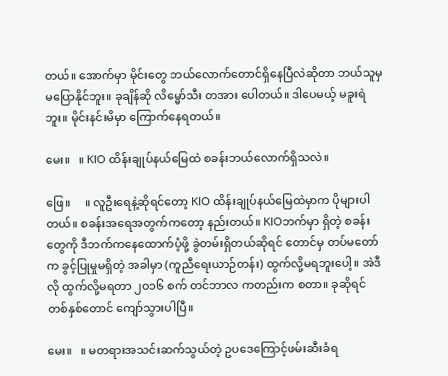တယ်။ အောက်မှာ မိုင်းတွေ ဘယ်လောက်တောင်ရှိနေပြီလဲဆိုတာ ဘယ်သူမှ မပြောနိုင်ဘူး။ ခုချိန်ဆို လိမ္မော်သီး တအား ပေါတယ်။ ဒါပေမယ့် မခူးရဲဘူး။ မိုင်းနင်းမိမှာ ကြောက်နေရတယ်။

မေး။   ။ KIO ထိန်းချုပ်နယ်မြေထဲ စခန်းဘယ်လောက်ရှိသလဲ။

ဖြေ။     ။ လူဦးရေနဲ့ဆိုရင်တော့ KIO ထိန်းချုပ်နယ်မြေထဲမှာက ပိုများပါတယ်။ စခန်းအရေအတွက်ကတော့ နည်းတယ်။ KIOဘက်မှာ ရှိတဲ့ စခန်းတွေကို ဒီဘက်ကနေထောက်ပံ့ဖို့ ခွဲတမ်းရှိတယ်ဆိုရင် တောင်မှ တပ်မတော်က ခွင့်ပြုမှုမရှိတဲ့ အခါမှာ (ကူညီရေးယာဉ်တန်း) ထွက်လို့မရဘူးပေါ့။ အဲဒီလို ထွက်လို့မရတာ ၂ဝ၁၆ စက် တင်ဘာလ ကတည်းက စတာ။ ခုဆိုရင် တစ်နှစ်တောင် ကျော်သွားပါပြီ။

မေး။   ။ မတရားအသင်းဆက်သွယ်တဲ့ ဥပဒေကြောင့်ဖမ်းဆီးခံရ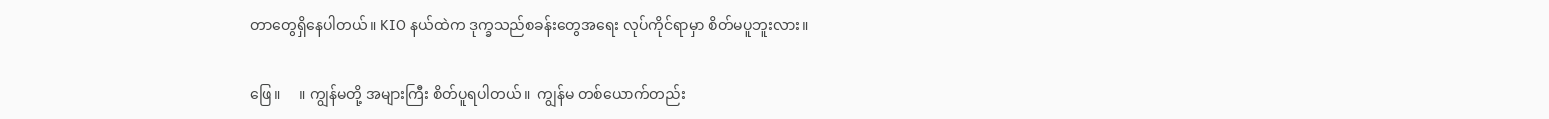တာတွေရှိနေပါတယ်။ KIO နယ်ထဲက ဒုက္ခသည်စခန်းတွေအရေး လုပ်ကိုင်ရာမှာ စိတ်မပူဘူးလား။

ဖြေ။     ။ ကျွန်မတို့ အများကြီး စိတ်ပူရပါတယ်။  ကျွန်မ တစ်ယောက်တည်း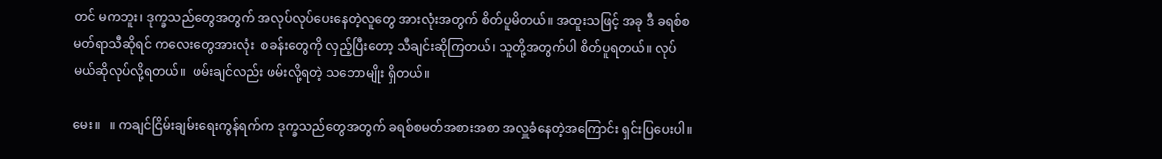တင် မကဘူး၊ ဒုက္ခသည်တွေအတွက် အလုပ်လုပ်ပေးနေတဲ့လူတွေ အားလုံးအတွက် စိတ်ပူမိတယ်။ အထူးသဖြင့် အခု ဒီ ခရစ်စမတ်ရာသီဆိုရင် ကလေးတွေအားလုံး  စခန်းတွေကို လှည့်ပြီးတော့ သီချင်းဆိုကြတယ်၊ သူတို့အတွက်ပါ စိတ်ပူရတယ်။ လုပ်မယ်ဆိုလုပ်လို့ရတယ်။  ဖမ်းချင်လည်း ဖမ်းလို့ရတဲ့ သဘောမျိုး ရှိတယ်။

မေး။   ။ ကချင်ငြိမ်းချမ်းရေးကွန်ရက်က ဒုက္ခသည်တွေအတွက် ခရစ်စမတ်အစားအစာ အလှူခံနေတဲ့အကြောင်း ရှင်းပြပေးပါ။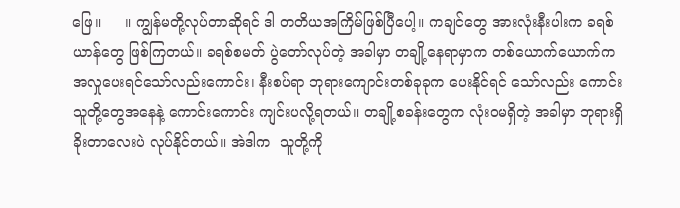ဖြေ။     ။ ကျွန်မတို့လုပ်တာဆိုရင် ဒါ တတိယအကြိမ်ဖြစ်ပြီပေါ့။ ကချင်တွေ အားလုံးနီးပါးက ခရစ်ယာန်တွေ ဖြစ်ကြတယ်။ ခရစ်စမတ် ပွဲတော်လုပ်တဲ့ အခါမှာ တချို့နေရာမှာက တစ်ယောက်ယောက်က အလှုပေးရင်သော်လည်းကောင်း၊ နီးစပ်ရာ ဘုရားကျောင်းတစ်ခုခုက ပေးနိုင်ရင် သော်လည်း ကောင်း သူတို့တွေအနေနဲ့ ကောင်းကောင်း ကျင်းပလို့ရတယ်။ တချို့စခန်းတွေက လုံးဝမရှိတဲ့ အခါမှာ ဘုရားရှိခိုးတာလေးပဲ လုပ်နိုင်တယ်။ အဲဒါက  သူတို့ကို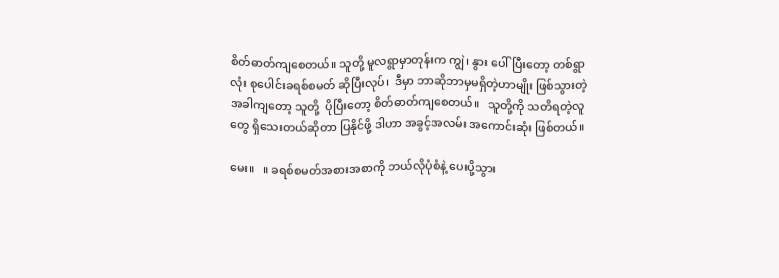စိတ်ဓာတ်ကျစေတယ်။ သူတို့ မူလရွာမှာတုန်းက ကျွဲ၊ နွား ပေါ်ပြီးတော့ တစ်ရွာလုံး စုပေါင်းခရစ်စမတ် ဆိုပြီးလုပ်၊  ဒီမှာ ဘာဆိုဘာမှမရှိတဲ့ဟာမျိုး ဖြစ်သွားတဲ့ အခါကျတော့ သူတို့  ပိုပြီးတော့ စိတ်ဓာတ်ကျစေတယ်။   သူတို့ကို သတိရတဲ့လူတွေ ရှိသေးတယ်ဆိုတာ ပြနိုင်ဖို့ ဒါဟာ အခွင့်အလမ်း အကောင်းဆုံး ဖြစ်တယ်။

မေး။   ။ ခရစ်စမတ်အစားအစာကို ဘယ်လိုပုံစံနဲ့ ပေးပို့သွား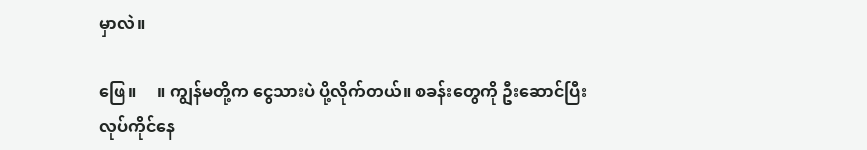မှာလဲ။

ဖြေ။     ။ ကျွန်မတို့က ငွေသားပဲ ပို့လိုက်တယ်။ စခန်းတွေကို ဦးဆောင်ပြီး လုပ်ကိုင်နေ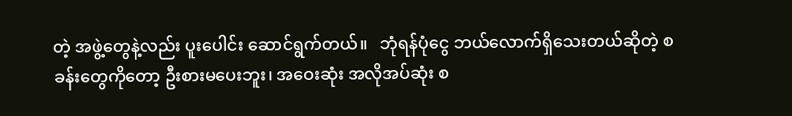တဲ့ အဖွဲ့တွေနဲ့လည်း ပူးပေါင်း ဆောင်ရွက်တယ်။   ဘုံရန်ပုံငွေ ဘယ်လောက်ရှိသေးတယ်ဆိုတဲ့ စခန်းတွေကိုတော့ ဦးစားမပေးဘူး၊ အဝေးဆုံး အလိုအပ်ဆုံး စ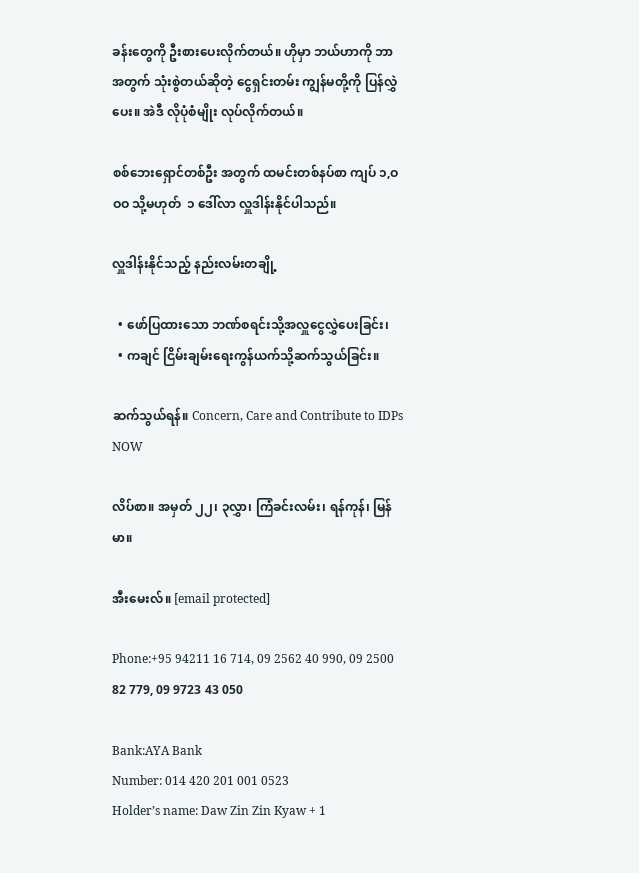ခန်းတွေကို ဦးစားပေးလိုက်တယ်။ ဟိုမှာ ဘယ်ဟာကို ဘာအတွက် သုံးစွဲတယ်ဆိုတဲ့ ငွေရှင်းတမ်း ကျွန်မတို့ကို ပြန်လွှဲပေး။ အဲဒီ လိုပုံစံမျိုး လုပ်လိုက်တယ်။

စစ်ဘေးရှောင်တစ်ဦး အတွက် ထမင်းတစ်နပ်စာ ကျပ် ၁,ဝဝဝ သို့မဟုတ်  ၁ ဒေါ်လာ လှူဒါန်းနိုင်ပါသည်။

လှူဒါန်းနိုင်သည့် နည်းလမ်းတချို့

  • ဖော်ပြထားသော ဘဏ်စရင်းသို့အလှူငွေလွှဲပေးခြင်း၊
  • ကချင် ငြိမ်းချမ်းရေးကွန်ယက်သို့ဆက်သွယ်ခြင်း။

ဆက်သွယ်ရန်။ Concern, Care and Contribute to IDPs NOW

လိပ်စာ။ အမှတ် ၂၂၊ ၃လွှာ၊ ကြံခင်းလမ်း၊ ရန်ကုန်၊ မြန်မာ။

အီးမေးလ်။ [email protected]

Phone:+95 94211 16 714, 09 2562 40 990, 09 2500 82 779, 09 9723 43 050

Bank:AYA Bank
Number: 014 420 201 001 0523
Holder’s name: Daw Zin Zin Kyaw + 1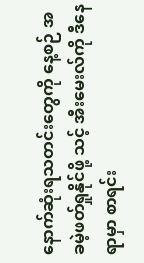နောက်ဆုံးရသတင်းတွေကို နေ့စဉ် အခမဲ့ဖတ်ရှုနိုင်ဖို့ သင့် အီးမေးလ်ကို ဒီနေရာမှာ စာရင်း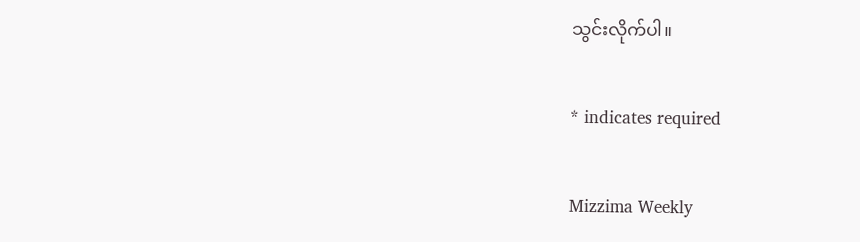သွင်းလိုက်ပါ။

* indicates required

Mizzima Weekly